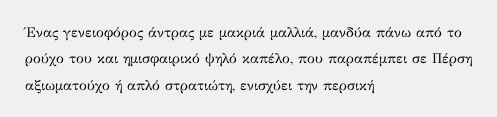Ένας γενειοφόρος άντρας με μακριά μαλλιά, μανδύα πάνω από το ρούχο του και ημισφαιρικό ψηλό καπέλο, που παραπέμπει σε Πέρση αξιωματούχο ή απλό στρατιώτη, ενισχύει την περσική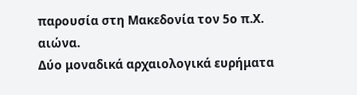παρουσία στη Μακεδονία τον 5ο π.Χ. αιώνα.
Δύο μοναδικά αρχαιολογικά ευρήματα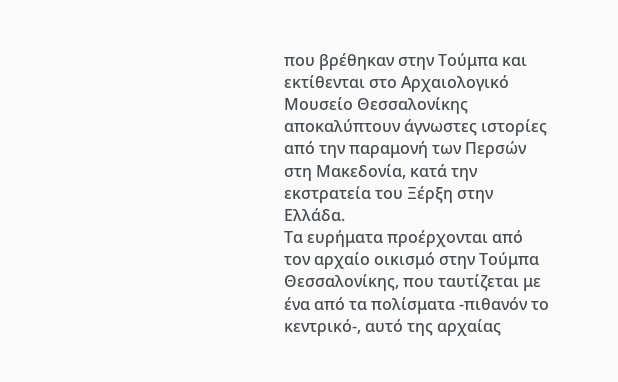που βρέθηκαν στην Τούμπα και εκτίθενται στο Αρχαιολογικό Μουσείο Θεσσαλονίκης αποκαλύπτουν άγνωστες ιστορίες από την παραμονή των Περσών στη Μακεδονία, κατά την εκστρατεία του Ξέρξη στην Ελλάδα.
Τα ευρήματα προέρχονται από τον αρχαίο οικισμό στην Τούμπα Θεσσαλονίκης, που ταυτίζεται με ένα από τα πολίσματα -πιθανόν το κεντρικό-, αυτό της αρχαίας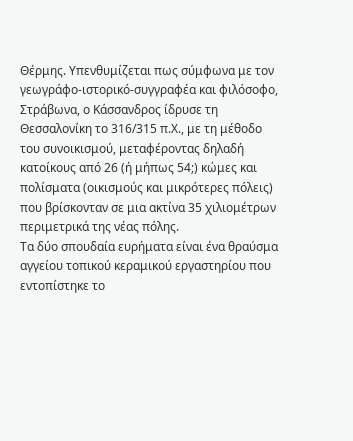Θέρμης. Υπενθυμίζεται πως σύμφωνα με τον γεωγράφο-ιστορικό-συγγραφέα και φιλόσοφο, Στράβωνα, ο Κάσσανδρος ίδρυσε τη Θεσσαλονίκη το 316/315 π.Χ., με τη μέθοδο του συνοικισμού, μεταφέροντας δηλαδή κατοίκους από 26 (ή μήπως 54;) κώμες και πολίσματα (οικισμούς και μικρότερες πόλεις) που βρίσκονταν σε μια ακτίνα 35 χιλιομέτρων περιμετρικά της νέας πόλης.
Τα δύο σπουδαία ευρήματα είναι ένα θραύσμα αγγείου τοπικού κεραμικού εργαστηρίου που εντοπίστηκε το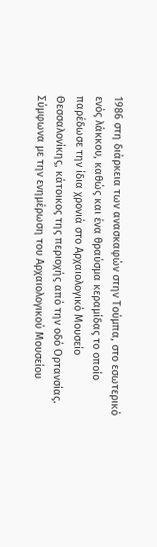1986 στη διάρκεια των ανασκαφών στην Τούμπα, στο εσωτερικό ενός λάκκου, καθώς και ένα θραύσμα κεραμίδας το οποίο παρέδωσε την ίδια χρονιά στο Αρχαιολογικό Μουσείο Θεσσαλονίκης, κάτοικος της περιοχής από την οδό Ορτανσίας.
Σύμφωνα με την ενημέρωση του Αρχαιολογικού Μουσείου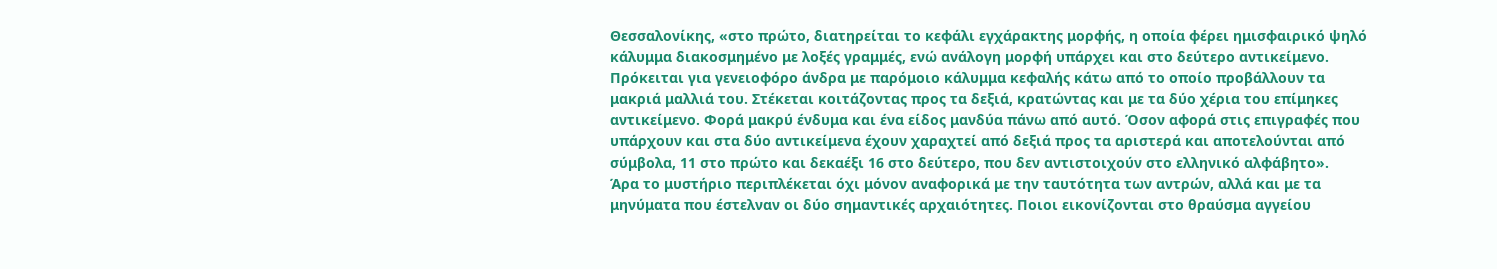Θεσσαλονίκης, «στο πρώτο, διατηρείται το κεφάλι εγχάρακτης μορφής, η οποία φέρει ημισφαιρικό ψηλό κάλυμμα διακοσμημένο με λοξές γραμμές, ενώ ανάλογη μορφή υπάρχει και στο δεύτερο αντικείμενο. Πρόκειται για γενειοφόρο άνδρα με παρόμοιο κάλυμμα κεφαλής κάτω από το οποίο προβάλλουν τα μακριά μαλλιά του. Στέκεται κοιτάζοντας προς τα δεξιά, κρατώντας και με τα δύο χέρια του επίμηκες αντικείμενο. Φορά μακρύ ένδυμα και ένα είδος μανδύα πάνω από αυτό. Όσον αφορά στις επιγραφές που υπάρχουν και στα δύο αντικείμενα έχουν χαραχτεί από δεξιά προς τα αριστερά και αποτελούνται από σύμβολα, 11 στο πρώτο και δεκαέξι 16 στο δεύτερο, που δεν αντιστοιχούν στο ελληνικό αλφάβητο».
Άρα το μυστήριο περιπλέκεται όχι μόνον αναφορικά με την ταυτότητα των αντρών, αλλά και με τα μηνύματα που έστελναν οι δύο σημαντικές αρχαιότητες. Ποιοι εικονίζονται στο θραύσμα αγγείου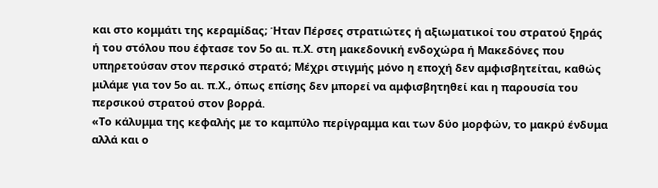και στο κομμάτι της κεραμίδας; Ήταν Πέρσες στρατιώτες ή αξιωματικοί του στρατού ξηράς ή του στόλου που έφτασε τον 5ο αι. π.Χ. στη μακεδονική ενδοχώρα ή Μακεδόνες που υπηρετούσαν στον περσικό στρατό; Μέχρι στιγμής μόνο η εποχή δεν αμφισβητείται, καθώς μιλάμε για τον 5ο αι. π.Χ., όπως επίσης δεν μπορεί να αμφισβητηθεί και η παρουσία του περσικού στρατού στον βορρά.
«Το κάλυμμα της κεφαλής με το καμπύλο περίγραμμα και των δύο μορφών, το μακρύ ένδυμα αλλά και ο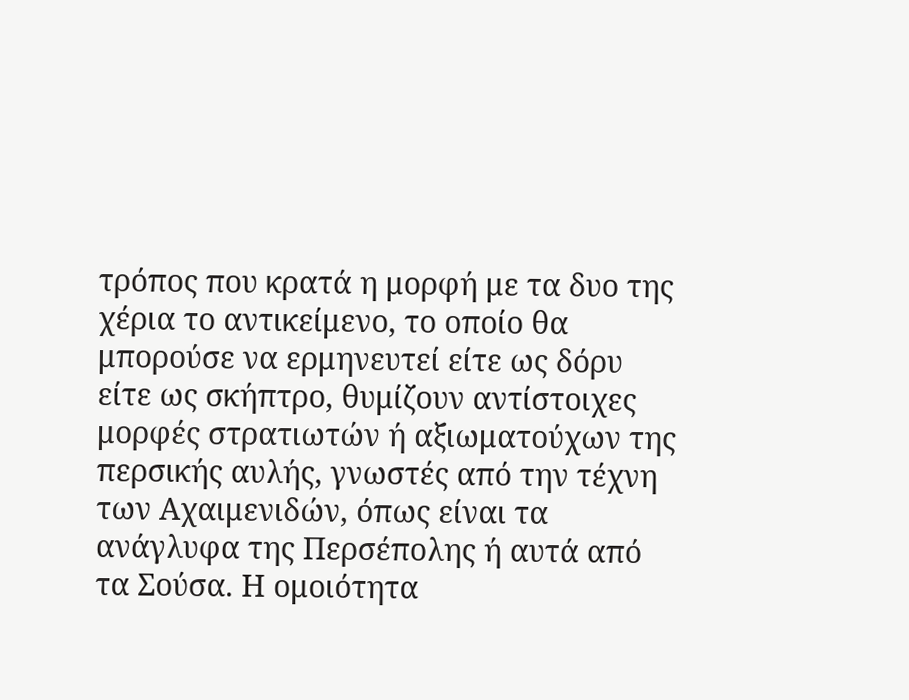τρόπος που κρατά η μορφή με τα δυο της χέρια το αντικείμενο, το οποίο θα μπορούσε να ερμηνευτεί είτε ως δόρυ είτε ως σκήπτρο, θυμίζουν αντίστοιχες μορφές στρατιωτών ή αξιωματούχων της περσικής αυλής, γνωστές από την τέχνη των Αχαιμενιδών, όπως είναι τα ανάγλυφα της Περσέπολης ή αυτά από τα Σούσα. Η ομοιότητα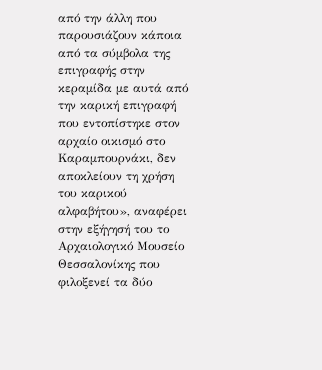από την άλλη που παρουσιάζουν κάποια από τα σύμβολα της επιγραφής στην κεραμίδα με αυτά από την καρική επιγραφή που εντοπίστηκε στον αρχαίο οικισμό στο Καραμπουρνάκι, δεν αποκλείουν τη χρήση του καρικού αλφαβήτου», αναφέρει στην εξήγησή του το Αρχαιολογικό Μουσείο Θεσσαλονίκης που φιλοξενεί τα δύο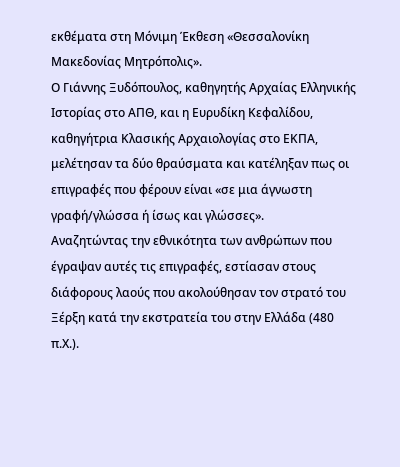εκθέματα στη Μόνιμη Έκθεση «Θεσσαλονίκη Μακεδονίας Μητρόπολις».
Ο Γιάννης Ξυδόπουλος, καθηγητής Αρχαίας Ελληνικής Ιστορίας στο ΑΠΘ, και η Ευρυδίκη Κεφαλίδου, καθηγήτρια Κλασικής Αρχαιολογίας στο ΕΚΠΑ, μελέτησαν τα δύο θραύσματα και κατέληξαν πως οι επιγραφές που φέρουν είναι «σε μια άγνωστη γραφή/γλώσσα ή ίσως και γλώσσες».
Αναζητώντας την εθνικότητα των ανθρώπων που έγραψαν αυτές τις επιγραφές, εστίασαν στους διάφορους λαούς που ακολούθησαν τον στρατό του Ξέρξη κατά την εκστρατεία του στην Ελλάδα (480 π.Χ.).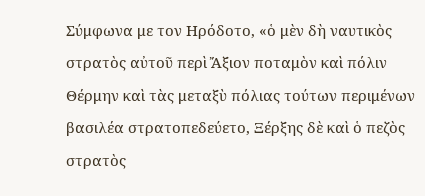Σύμφωνα με τον Ηρόδοτο, «ὁ μὲν δὴ ναυτικὸς στρατὸς αὐτοῦ περὶ Ἄξιον ποταμὸν καὶ πόλιν Θέρμην καὶ τὰς μεταξὺ πόλιας τούτων περιμένων βασιλέα στρατοπεδεύετο, Ξέρξης δὲ καὶ ὁ πεζὸς στρατὸς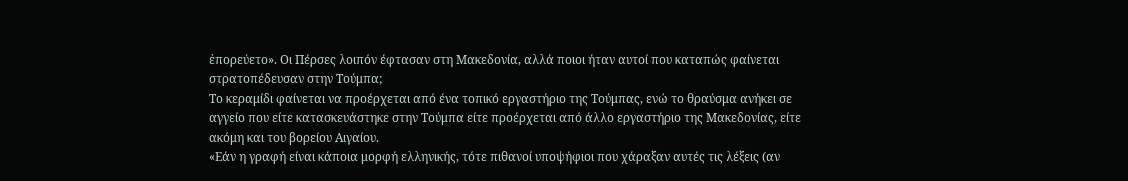ἐπορεύετο». Οι Πέρσες λοιπόν έφτασαν στη Μακεδονία, αλλά ποιοι ήταν αυτοί που καταπώς φαίνεται στρατοπέδευσαν στην Τούμπα;
Το κεραμίδι φαίνεται να προέρχεται από ένα τοπικό εργαστήριο της Τούμπας, ενώ το θραύσμα ανήκει σε αγγείο που είτε κατασκευάστηκε στην Τούμπα είτε προέρχεται από άλλο εργαστήριο της Μακεδονίας, είτε ακόμη και του βορείου Αιγαίου.
«Εάν η γραφή είναι κάποια μορφή ελληνικής, τότε πιθανοί υποψήφιοι που χάραξαν αυτές τις λέξεις (αν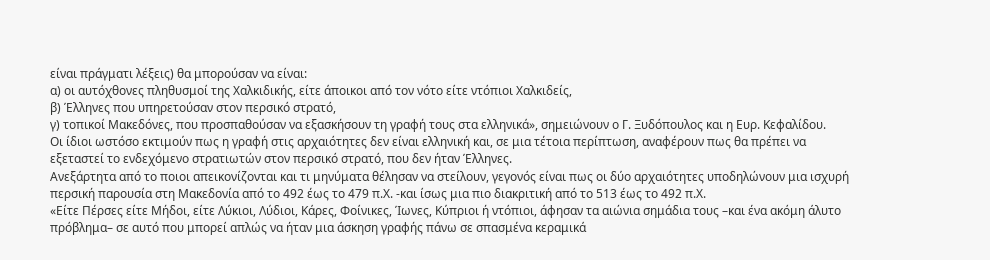είναι πράγματι λέξεις) θα μπορούσαν να είναι:
α) οι αυτόχθονες πληθυσμοί της Χαλκιδικής, είτε άποικοι από τον νότο είτε ντόπιοι Χαλκιδείς,
β) Έλληνες που υπηρετούσαν στον περσικό στρατό,
γ) τοπικοί Μακεδόνες, που προσπαθούσαν να εξασκήσουν τη γραφή τους στα ελληνικά», σημειώνουν ο Γ. Ξυδόπουλος και η Ευρ. Κεφαλίδου.
Οι ίδιοι ωστόσο εκτιμούν πως η γραφή στις αρχαιότητες δεν είναι ελληνική και, σε μια τέτοια περίπτωση, αναφέρουν πως θα πρέπει να εξεταστεί το ενδεχόμενο στρατιωτών στον περσικό στρατό, που δεν ήταν Έλληνες.
Ανεξάρτητα από το ποιοι απεικονίζονται και τι μηνύματα θέλησαν να στείλουν, γεγονός είναι πως οι δύο αρχαιότητες υποδηλώνουν μια ισχυρή περσική παρουσία στη Μακεδονία από το 492 έως το 479 π.Χ. -και ίσως μια πιο διακριτική από το 513 έως το 492 π.Χ.
«Είτε Πέρσες είτε Μήδοι, είτε Λύκιοι, Λύδιοι, Κάρες, Φοίνικες, Ίωνες, Κύπριοι ή ντόπιοι, άφησαν τα αιώνια σημάδια τους –και ένα ακόμη άλυτο πρόβλημα– σε αυτό που μπορεί απλώς να ήταν μια άσκηση γραφής πάνω σε σπασμένα κεραμικά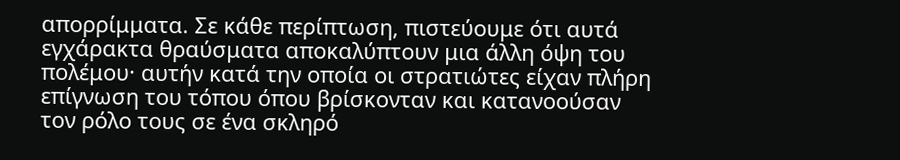απορρίμματα. Σε κάθε περίπτωση, πιστεύουμε ότι αυτά εγχάρακτα θραύσματα αποκαλύπτουν μια άλλη όψη του πολέμου· αυτήν κατά την οποία οι στρατιώτες είχαν πλήρη επίγνωση του τόπου όπου βρίσκονταν και κατανοούσαν τον ρόλο τους σε ένα σκληρό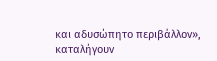και αδυσώπητο περιβάλλον», καταλήγουν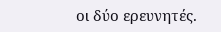οι δύο ερευνητές.